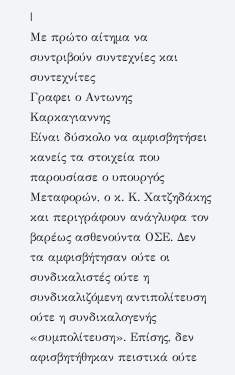|
Με πρώτο αίτημα να συντριβούν συντεχνίες και συντεχνίτες
Γραφει ο Aντωνης Kαρκαγιαννης
Είναι δύσκολο να αμφισβητήσει κανείς τα στοιχεία που παρουσίασε ο υπουργός Μεταφορών, ο κ. Κ. Χατζηδάκης και περιγράφουν ανάγλυφα τον βαρέως ασθενούντα ΟΣΕ. Δεν τα αμφισβήτησαν ούτε οι συνδικαλιστές ούτε η συνδικαλιζόμενη αντιπολίτευση ούτε η συνδικαλογενής «συμπολίτευση». Επίσης, δεν αφισβητήθηκαν πειστικά ούτε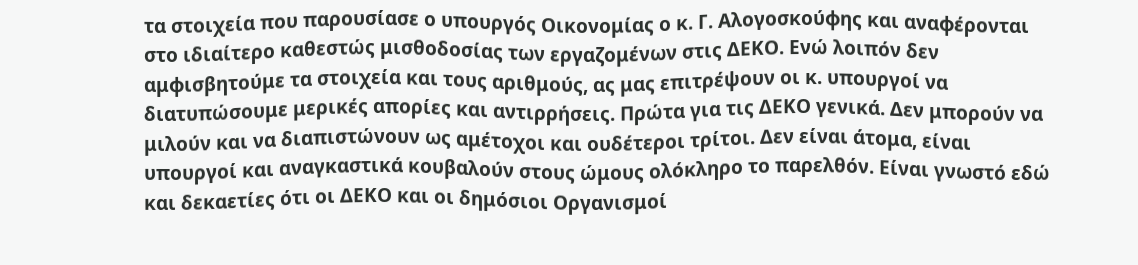τα στοιχεία που παρουσίασε ο υπουργός Οικονομίας ο κ. Γ. Αλογοσκούφης και αναφέρονται στο ιδιαίτερο καθεστώς μισθοδοσίας των εργαζομένων στις ΔΕΚΟ. Ενώ λοιπόν δεν αμφισβητούμε τα στοιχεία και τους αριθμούς, ας μας επιτρέψουν οι κ. υπουργοί να διατυπώσουμε μερικές απορίες και αντιρρήσεις. Πρώτα για τις ΔΕΚΟ γενικά. Δεν μπορούν να μιλούν και να διαπιστώνουν ως αμέτοχοι και ουδέτεροι τρίτοι. Δεν είναι άτομα, είναι υπουργοί και αναγκαστικά κουβαλούν στους ώμους ολόκληρο το παρελθόν. Είναι γνωστό εδώ και δεκαετίες ότι οι ΔΕΚΟ και οι δημόσιοι Οργανισμοί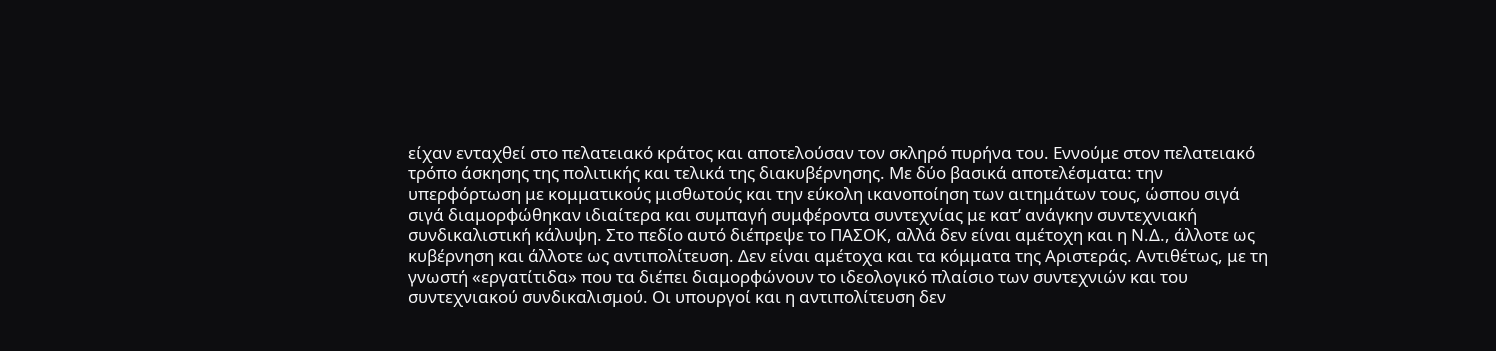είχαν ενταχθεί στο πελατειακό κράτος και αποτελούσαν τον σκληρό πυρήνα του. Εννούμε στον πελατειακό τρόπο άσκησης της πολιτικής και τελικά της διακυβέρνησης. Με δύο βασικά αποτελέσματα: την υπερφόρτωση με κομματικούς μισθωτούς και την εύκολη ικανοποίηση των αιτημάτων τους, ώσπου σιγά σιγά διαμορφώθηκαν ιδιαίτερα και συμπαγή συμφέροντα συντεχνίας με κατ’ ανάγκην συντεχνιακή συνδικαλιστική κάλυψη. Στο πεδίο αυτό διέπρεψε το ΠΑΣΟΚ, αλλά δεν είναι αμέτοχη και η Ν.Δ., άλλοτε ως κυβέρνηση και άλλοτε ως αντιπολίτευση. Δεν είναι αμέτοχα και τα κόμματα της Αριστεράς. Αντιθέτως, με τη γνωστή «εργατίτιδα» που τα διέπει διαμορφώνουν το ιδεολογικό πλαίσιο των συντεχνιών και του συντεχνιακού συνδικαλισμού. Οι υπουργοί και η αντιπολίτευση δεν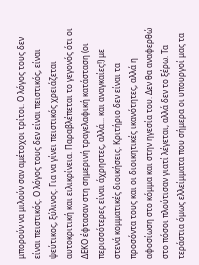μπορούν να μιλούν σαν αμέτοχοι τρίτοι. Ο λόγος τους δεν είναι πειστικός. Ο λόγος τους δεν είναι πειστικός, είναι ψεύτικος, ξύλινος. Για να γίνει πειστικός χρειάζεται αυτοκριτική και ειλικρίνεια. Παραβλέπεται το γεγονός ότι οι ΔΕΚΟ έφτασαν στη σημερινή τραγελαφική κατάσταση (οι περισσότερες είναι άχρηστες, αλλά... και αναγκαίες!) με στενά κομματικές διοικήσεις. Κριτήριο δεν είναι τα προσόντα τους και οι διοικητικές ικανότητες, αλλά η αφοσίωση στο κόμμα και στην ηγεσία του. Δεν θα αναφερθώ στο πόσοι πλούτισαν γιατί λέγεται, αλλά δεν το ξέρω. Τα τεράστια όμως ελλείμματα που σήμερα οι υπουργοί μας τα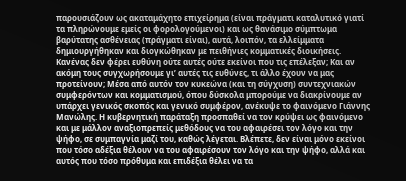παρουσιάζουν ως ακαταμάχητο επιχείρημα (είναι πράγματι καταλυτικό γιατί τα πληρώνουμε εμείς οι φορολογούμενοι) και ως θανάσιμο σύμπτωμα βαρύτατης ασθένειας (πράγματι είναι), αυτά, λοιπόν, τα ελλείμματα δημιουργήθηκαν και διογκώθηκαν με πειθήνιες κομματικές διοικήσεις. Κανένας δεν φέρει ευθύνη ούτε αυτές ούτε εκείνοι που τις επέλεξαν; Και αν ακόμη τους συγχωρήσουμε γι’ αυτές τις ευθύνες, τι άλλο έχουν να μας προτείνουν; Μέσα από αυτόν τον κυκεώνα (και τη σύγχυση) συντεχνιακών συμφερόντων και κομματισμού, όπου δύσκολα μπορούμε να διακρίνουμε αν υπάρχει γενικός σκοπός και γενικό συμφέρον, ανέκυψε το φαινόμενο Γιάννης Μανώλης. Η κυβερνητική παράταξη προσπαθεί να τον κρύψει ως φαινόμενο και με μάλλον αναξιοπρεπείς μεθόδους να του αφαιρέσει τον λόγο και την ψήφο, σε συμπαγνία μαζί του, καθώς λέγεται. Βλέπετε, δεν είναι μόνο εκείνοι που τόσο αδέξια θέλουν να του αφαιρέσουν τον λόγο και την ψήφο, αλλά και αυτός που τόσο πρόθυμα και επιδέξια θέλει να τα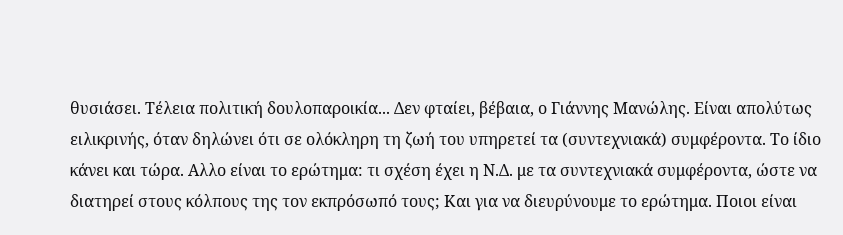θυσιάσει. Τέλεια πολιτική δουλοπαροικία... Δεν φταίει, βέβαια, ο Γιάννης Μανώλης. Είναι απολύτως ειλικρινής, όταν δηλώνει ότι σε ολόκληρη τη ζωή του υπηρετεί τα (συντεχνιακά) συμφέροντα. Το ίδιο κάνει και τώρα. Αλλο είναι το ερώτημα: τι σχέση έχει η Ν.Δ. με τα συντεχνιακά συμφέροντα, ώστε να διατηρεί στους κόλπους της τον εκπρόσωπό τους; Και για να διευρύνουμε το ερώτημα. Ποιοι είναι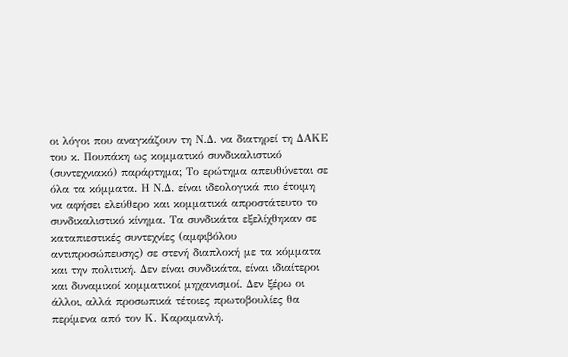οι λόγοι που αναγκάζουν τη Ν.Δ. να διατηρεί τη ΔΑΚΕ του κ. Πουπάκη ως κομματικό συνδικαλιστικό (συντεχνιακό) παράρτημα; Το ερώτημα απευθύνεται σε όλα τα κόμματα. Η Ν.Δ. είναι ιδεολογικά πιο έτοιμη να αφήσει ελεύθερο και κομματικά απροστάτευτο το συνδικαλιστικό κίνημα. Τα συνδικάτα εξελίχθηκαν σε καταπιεστικές συντεχνίες (αμφιβόλου αντιπροσώπευσης) σε στενή διαπλοκή με τα κόμματα και την πολιτική. Δεν είναι συνδικάτα, είναι ιδιαίτεροι και δυναμικοί κομματικοί μηχανισμοί. Δεν ξέρω οι άλλοι, αλλά προσωπικά τέτοιες πρωτοβουλίες θα περίμενα από τον Κ. Καραμανλή.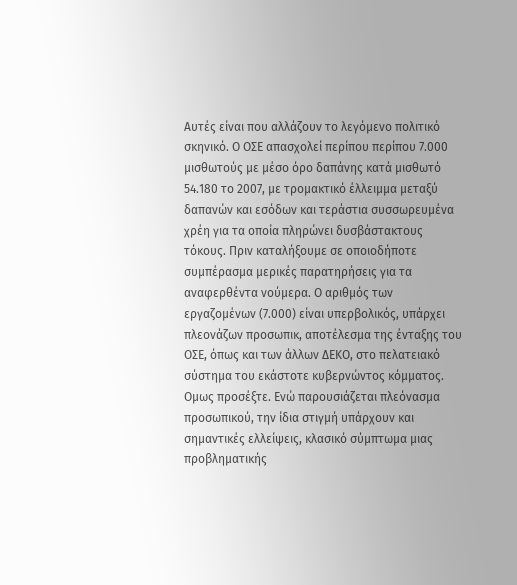Αυτές είναι που αλλάζουν το λεγόμενο πολιτικό σκηνικό. Ο ΟΣΕ απασχολεί περίπου περίπου 7.000 μισθωτούς με μέσο όρο δαπάνης κατά μισθωτό 54.180 το 2007, με τρομακτικό έλλειμμα μεταξύ δαπανών και εσόδων και τεράστια συσσωρευμένα χρέη για τα οποία πληρώνει δυσβάστακτους τόκους. Πριν καταλήξουμε σε οποιοδήποτε συμπέρασμα μερικές παρατηρήσεις για τα αναφερθέντα νούμερα. Ο αριθμός των εργαζομένων (7.000) είναι υπερβολικός, υπάρχει πλεονάζων προσωπικ, αποτέλεσμα της ένταξης του ΟΣΕ, όπως και των άλλων ΔΕΚΟ, στο πελατειακό σύστημα του εκάστοτε κυβερνώντος κόμματος. Ομως προσέξτε. Ενώ παρουσιάζεται πλεόνασμα προσωπικού, την ίδια στιγμή υπάρχουν και σημαντικές ελλείψεις, κλασικό σύμπτωμα μιας προβληματικής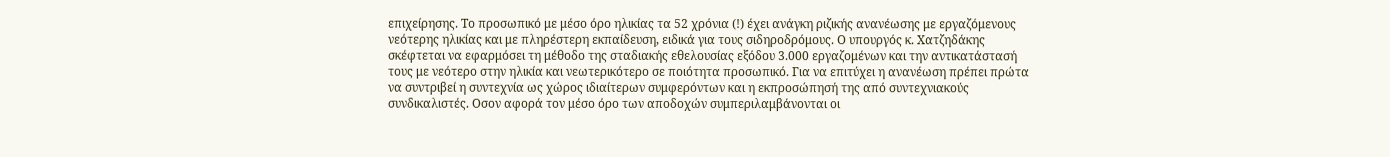επιχείρησης. Το προσωπικό με μέσο όρο ηλικίας τα 52 χρόνια (!) έχει ανάγκη ριζικής ανανέωσης με εργαζόμενους νεότερης ηλικίας και με πληρέστερη εκπαίδευση, ειδικά για τους σιδηροδρόμους. Ο υπουργός κ. Χατζηδάκης σκέφτεται να εφαρμόσει τη μέθοδο της σταδιακής εθελουσίας εξόδου 3.000 εργαζομένων και την αντικατάστασή τους με νεότερο στην ηλικία και νεωτερικότερο σε ποιότητα προσωπικό. Για να επιτύχει η ανανέωση πρέπει πρώτα να συντριβεί η συντεχνία ως χώρος ιδιαίτερων συμφερόντων και η εκπροσώπησή της από συντεχνιακούς συνδικαλιστές. Οσον αφορά τον μέσο όρο των αποδοχών συμπεριλαμβάνονται οι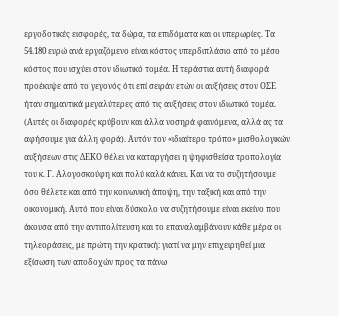εργοδοτικές εισφορές, τα δώρα, τα επιδόματα και οι υπερωρίες. Τα 54.180 ευρώ ανά εργαζόμενο είναι κόστος υπερδιπλάσιο από το μέσο κόστος που ισχύει στον ιδιωτικό τομέα. Η τεράστια αυτή διαφορά προέκυψε από το γεγονός ότι επί σειράν ετών οι αυξήσεις στον ΟΣΕ ήταν σημαντικά μεγαλύτερες από τις αυξήσεις στον ιδιωτικό τομέα. (Αυτές οι διαφορές κρύβουν και άλλα νοσηρά φαινόμενα, αλλά ας τα αφήσουμε για άλλη φορά). Αυτόν τον «ιδιαίτερο τρόπο» μισθολογικών αυξήσεων στις ΔΕΚΟ θέλει να καταργήσει η ψηφισθείσα τροπολογία του κ. Γ. Αλογοσκούφη και πολύ καλά κάνει. Και να το συζητήσουμε όσο θέλετε και από την κοινωνική άποψη, την ταξική και από την οικονομική. Αυτό που είναι δύσκολο να συζητήσουμε είναι εκείνο που άκουσα από την αντιπολίτευση και το επαναλαμβάνουν κάθε μέρα οι τηλεοράσεις, με πρώτη την κρατική: γιατί να μην επιχειρηθεί μια εξίσωση των αποδοχών προς τα πάνω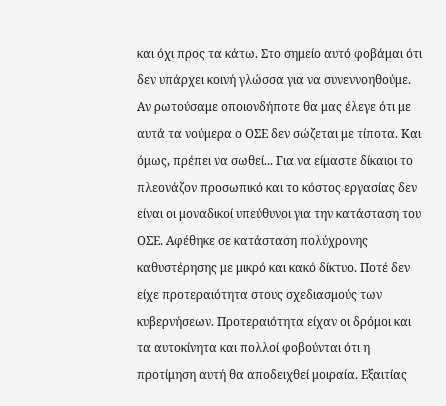και όχι προς τα κάτω. Στο σημείο αυτό φοβάμαι ότι δεν υπάρχει κοινή γλώσσα για να συνεννοηθούμε. Αν ρωτούσαμε οποιονδήποτε θα μας έλεγε ότι με αυτά τα νούμερα ο ΟΣΕ δεν σώζεται με τίποτα. Και όμως, πρέπει να σωθεί... Για να είμαστε δίκαιοι το πλεονάζον προσωπικό και το κόστος εργασίας δεν είναι οι μοναδικοί υπεύθυνοι για την κατάσταση του ΟΣΕ. Αφέθηκε σε κατάσταση πολύχρονης καθυστέρησης με μικρό και κακό δίκτυο. Ποτέ δεν είχε προτεραιότητα στους σχεδιασμούς των κυβερνήσεων. Προτεραιότητα είχαν οι δρόμοι και τα αυτοκίνητα και πολλοί φοβούνται ότι η προτίμηση αυτή θα αποδειχθεί μοιραία. Εξαιτίας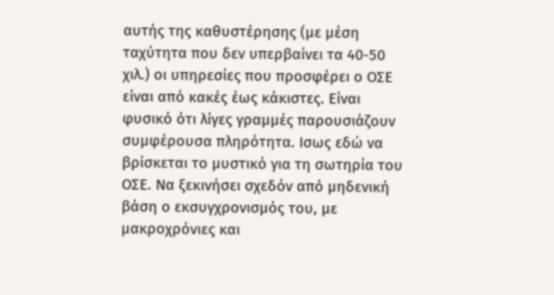αυτής της καθυστέρησης (με μέση ταχύτητα που δεν υπερβαίνει τα 40-50 χιλ.) οι υπηρεσίες που προσφέρει ο ΟΣΕ είναι από κακές έως κάκιστες. Είναι φυσικό ότι λίγες γραμμές παρουσιάζουν συμφέρουσα πληρότητα. Ισως εδώ να βρίσκεται το μυστικό για τη σωτηρία του ΟΣΕ. Να ξεκινήσει σχεδόν από μηδενική βάση ο εκσυγχρονισμός του, με μακροχρόνιες και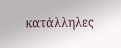κατάλληλες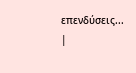επενδύσεις...
|